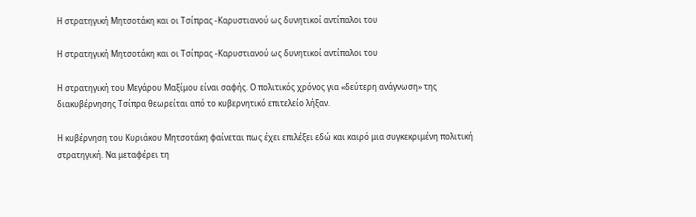Η στρατηγική Μητσοτάκη και οι Τσίπρας -Καρυστιανού ως δυνητικοί αντίπαλοι του

Η στρατηγική Μητσοτάκη και οι Τσίπρας -Καρυστιανού ως δυνητικοί αντίπαλοι του

Η στρατηγική του Μεγάρου Μαξίμου είναι σαφής. Ο πολιτικός χρόνος για «δεύτερη ανάγνωση» της διακυβέρνησης Τσίπρα θεωρείται από το κυβερνητικό επιτελείο λήξαν.

Η κυβέρνηση του Κυριάκου Μητσοτάκη φαίνεται πως έχει επιλέξει εδώ και καιρό μια συγκεκριμένη πολιτική στρατηγική. Να μεταφέρει τη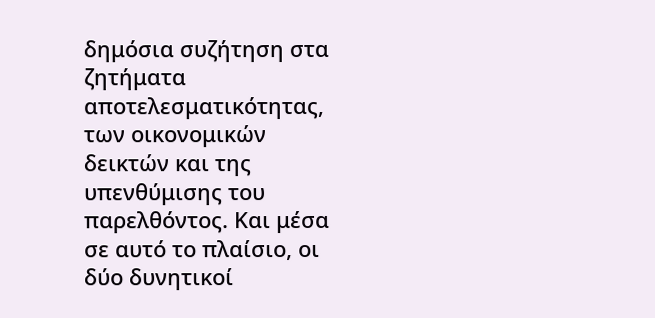δημόσια συζήτηση στα ζητήματα αποτελεσματικότητας, των οικονομικών δεικτών και της υπενθύμισης του παρελθόντος. Και μέσα σε αυτό το πλαίσιο, οι δύο δυνητικοί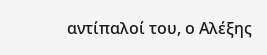αντίπαλοί του, ο Αλέξης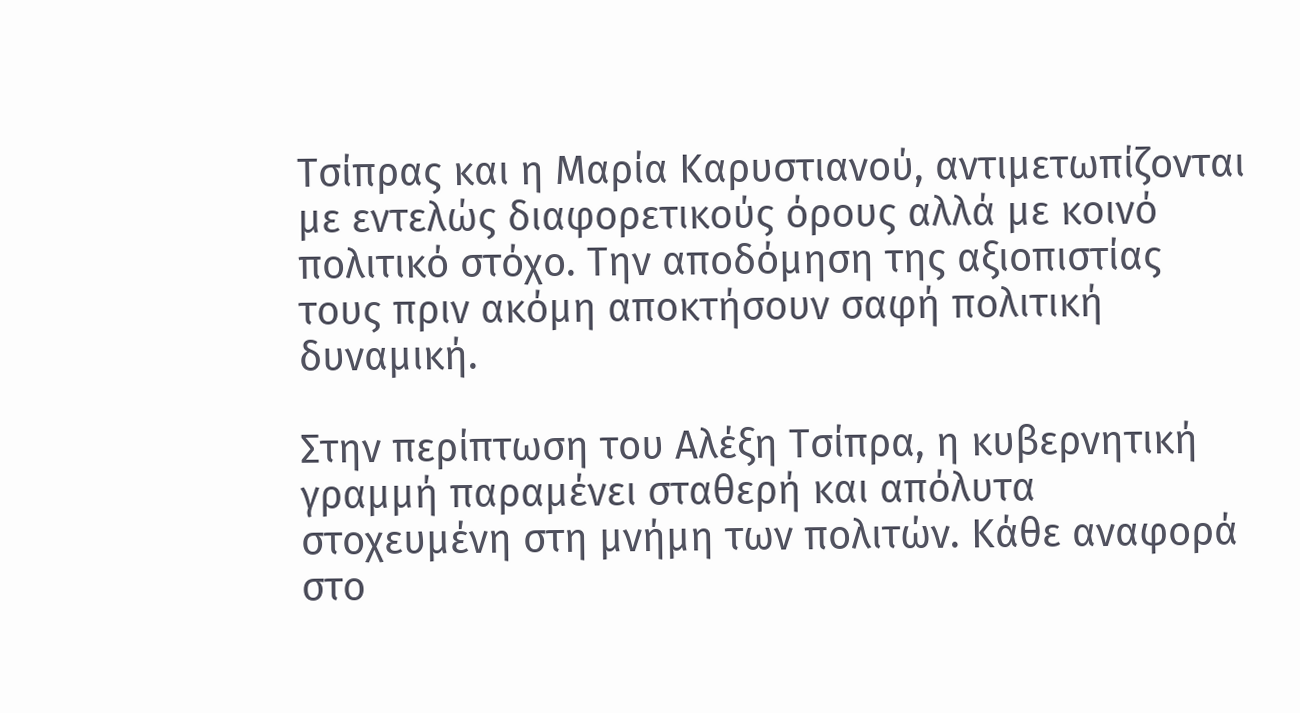Τσίπρας και η Μαρία Καρυστιανού, αντιμετωπίζονται με εντελώς διαφορετικούς όρους αλλά με κοινό πολιτικό στόχο. Την αποδόμηση της αξιοπιστίας τους πριν ακόμη αποκτήσουν σαφή πολιτική δυναμική.

Στην περίπτωση του Αλέξη Τσίπρα, η κυβερνητική γραμμή παραμένει σταθερή και απόλυτα στοχευμένη στη μνήμη των πολιτών. Κάθε αναφορά στο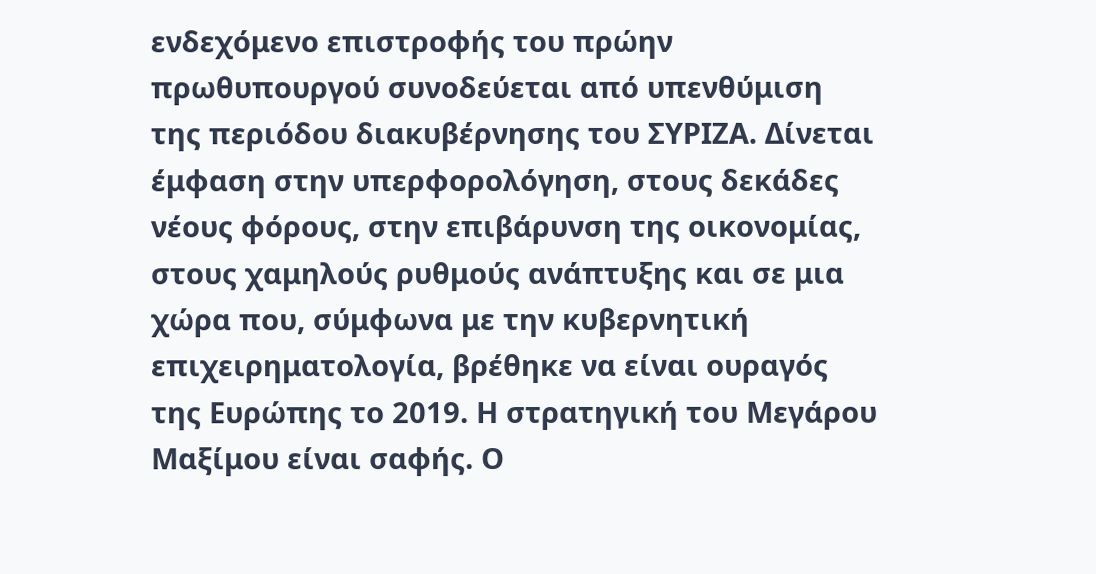ενδεχόμενο επιστροφής του πρώην πρωθυπουργού συνοδεύεται από υπενθύμιση της περιόδου διακυβέρνησης του ΣΥΡΙΖΑ. Δίνεται έμφαση στην υπερφορολόγηση, στους δεκάδες νέους φόρους, στην επιβάρυνση της οικονομίας, στους χαμηλούς ρυθμούς ανάπτυξης και σε μια χώρα που, σύμφωνα με την κυβερνητική επιχειρηματολογία, βρέθηκε να είναι ουραγός της Ευρώπης το 2019. Η στρατηγική του Μεγάρου Μαξίμου είναι σαφής. Ο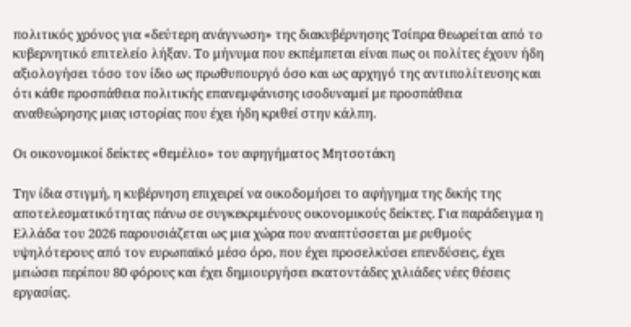πολιτικός χρόνος για «δεύτερη ανάγνωση» της διακυβέρνησης Τσίπρα θεωρείται από το κυβερνητικό επιτελείο λήξαν. Το μήνυμα που εκπέμπεται είναι πως οι πολίτες έχουν ήδη αξιολογήσει τόσο τον ίδιο ως πρωθυπουργό όσο και ως αρχηγό της αντιπολίτευσης και ότι κάθε προσπάθεια πολιτικής επανεμφάνισης ισοδυναμεί με προσπάθεια αναθεώρησης μιας ιστορίας που έχει ήδη κριθεί στην κάλπη.

Οι οικονομικοί δείκτες «θεμέλιο» του αφηγήματος Μητσοτάκη

Την ίδια στιγμή, η κυβέρνηση επιχειρεί να οικοδομήσει το αφήγημα της δικής της αποτελεσματικότητας πάνω σε συγκεκριμένους οικονομικούς δείκτες. Για παράδειγμα η Ελλάδα του 2026 παρουσιάζεται ως μια χώρα που αναπτύσσεται με ρυθμούς υψηλότερους από τον ευρωπαϊκό μέσο όρο, που έχει προσελκύσει επενδύσεις, έχει μειώσει περίπου 80 φόρους και έχει δημιουργήσει εκατοντάδες χιλιάδες νέες θέσεις εργασίας.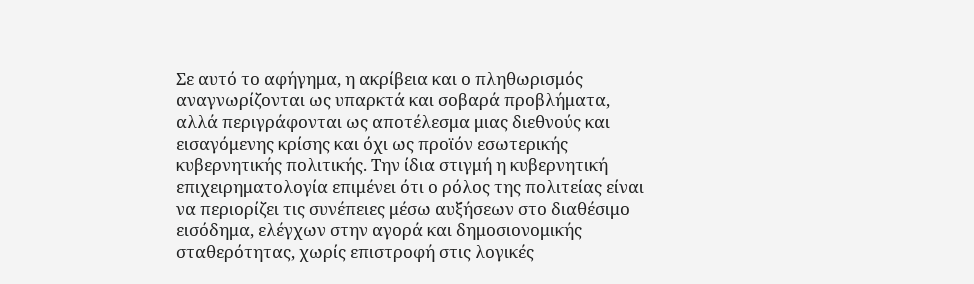Σε αυτό το αφήγημα, η ακρίβεια και ο πληθωρισμός αναγνωρίζονται ως υπαρκτά και σοβαρά προβλήματα, αλλά περιγράφονται ως αποτέλεσμα μιας διεθνούς και εισαγόμενης κρίσης και όχι ως προϊόν εσωτερικής κυβερνητικής πολιτικής. Την ίδια στιγμή η κυβερνητική επιχειρηματολογία επιμένει ότι ο ρόλος της πολιτείας είναι να περιορίζει τις συνέπειες μέσω αυξήσεων στο διαθέσιμο εισόδημα, ελέγχων στην αγορά και δημοσιονομικής σταθερότητας, χωρίς επιστροφή στις λογικές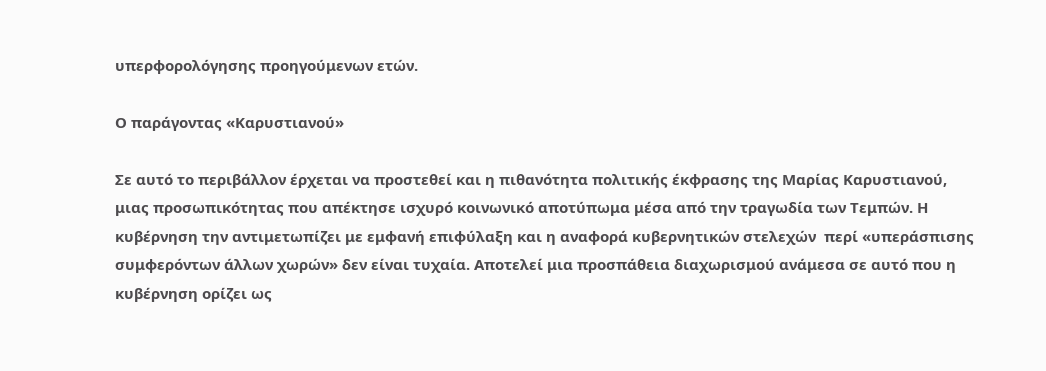υπερφορολόγησης προηγούμενων ετών.

Ο παράγοντας «Καρυστιανού»

Σε αυτό το περιβάλλον έρχεται να προστεθεί και η πιθανότητα πολιτικής έκφρασης της Μαρίας Καρυστιανού, μιας προσωπικότητας που απέκτησε ισχυρό κοινωνικό αποτύπωμα μέσα από την τραγωδία των Τεμπών. Η κυβέρνηση την αντιμετωπίζει με εμφανή επιφύλαξη και η αναφορά κυβερνητικών στελεχών  περί «υπεράσπισης συμφερόντων άλλων χωρών» δεν είναι τυχαία. Αποτελεί μια προσπάθεια διαχωρισμού ανάμεσα σε αυτό που η κυβέρνηση ορίζει ως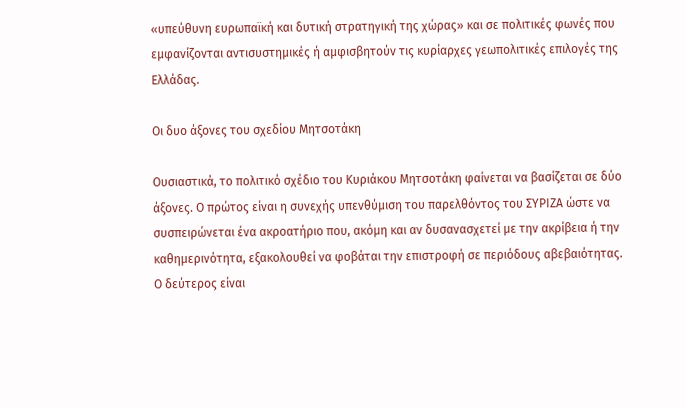«υπεύθυνη ευρωπαϊκή και δυτική στρατηγική της χώρας» και σε πολιτικές φωνές που εμφανίζονται αντισυστημικές ή αμφισβητούν τις κυρίαρχες γεωπολιτικές επιλογές της Ελλάδας.

Οι δυο άξονες του σχεδίου Μητσοτάκη

Ουσιαστικά, το πολιτικό σχέδιο του Κυριάκου Μητσοτάκη φαίνεται να βασίζεται σε δύο άξονες. Ο πρώτος είναι η συνεχής υπενθύμιση του παρελθόντος του ΣΥΡΙΖΑ ώστε να συσπειρώνεται ένα ακροατήριο που, ακόμη και αν δυσανασχετεί με την ακρίβεια ή την καθημερινότητα, εξακολουθεί να φοβάται την επιστροφή σε περιόδους αβεβαιότητας. Ο δεύτερος είναι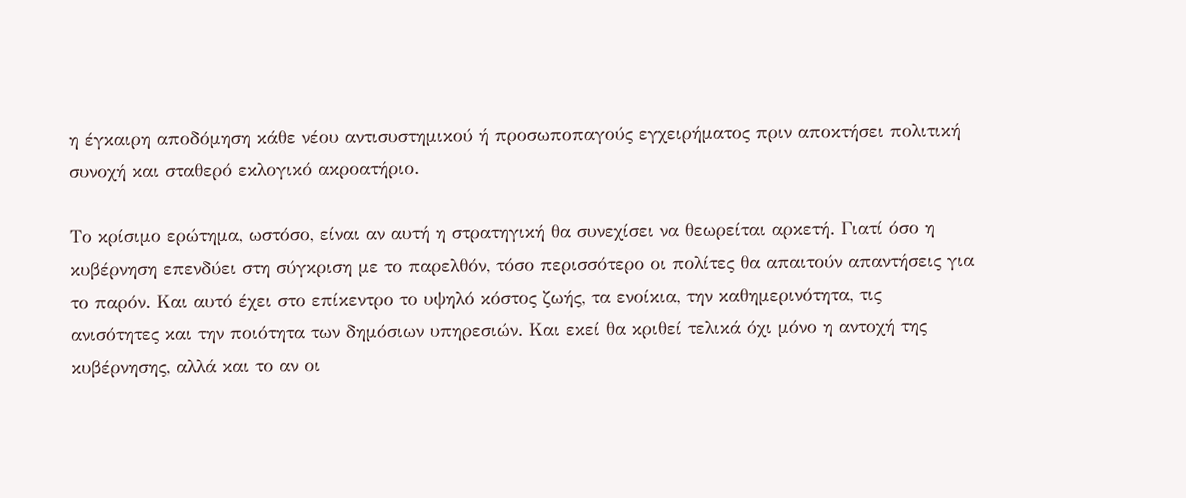η έγκαιρη αποδόμηση κάθε νέου αντισυστημικού ή προσωποπαγούς εγχειρήματος πριν αποκτήσει πολιτική συνοχή και σταθερό εκλογικό ακροατήριο.

Το κρίσιμο ερώτημα, ωστόσο, είναι αν αυτή η στρατηγική θα συνεχίσει να θεωρείται αρκετή. Γιατί όσο η κυβέρνηση επενδύει στη σύγκριση με το παρελθόν, τόσο περισσότερο οι πολίτες θα απαιτούν απαντήσεις για το παρόν. Και αυτό έχει στο επίκεντρο το υψηλό κόστος ζωής, τα ενοίκια, την καθημερινότητα, τις ανισότητες και την ποιότητα των δημόσιων υπηρεσιών. Και εκεί θα κριθεί τελικά όχι μόνο η αντοχή της κυβέρνησης, αλλά και το αν οι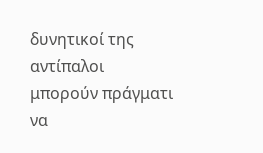δυνητικοί της αντίπαλοι μπορούν πράγματι να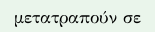μετατραπούν σε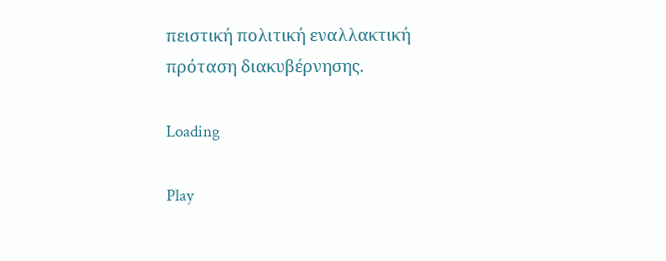πειστική πολιτική εναλλακτική πρόταση διακυβέρνησης.

Loading

Play